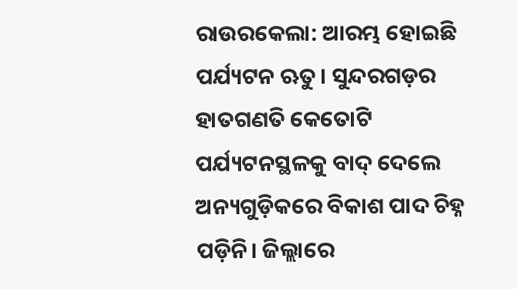ରାଉରକେଲା: ଆରମ୍ଭ ହୋଇଛି ପର୍ଯ୍ୟଟନ ଋତୁ। ସୁନ୍ଦରଗଡ଼ର ହାତଗଣତି କେତୋଟି ପର୍ଯ୍ୟଟନସ୍ଥଳକୁ ବାଦ୍ ଦେଲେ ଅନ୍ୟଗୁଡ଼ିକରେ ବିକାଶ ପାଦ ଚିହ୍ନ ପଡ଼ିନି। ଜିଲ୍ଲାରେ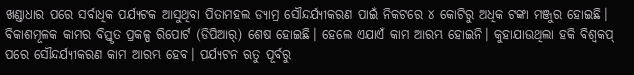ଖଣ୍ଡାଧାର ପରେ ସର୍ବାଧିକ ପର୍ଯ୍ୟଟକ ଆସୁଥିବା ପିତାମହଲ ଡ୍ୟାମ୍ର ସୌନ୍ଦର୍ଯ୍ୟୀକରଣ ପାଇଁ ନିକଟରେ ୪ କୋଟିରୁ ଅଧିକ ଟଙ୍କା ମଞ୍ଜୁର ହୋଇଛି। ବିକାଶମୂଳକ କାମର ବିସ୍ତୃତ ପ୍ରକଳ୍ପ ରିପୋର୍ଟ (ଡିପିଆର୍) ଶେଷ ହୋଇଛି। ହେଲେ ଏଯାଏଁ କାମ ଆରମ୍ଭ ହୋଇନି। କୁହାଯାଉଥିଲା ହକି ବିଶ୍ବକପ୍ ପରେ ସୌନ୍ଦର୍ଯ୍ୟୀକରଣ କାମ ଆରମ୍ଭ ହେବ। ପର୍ଯ୍ୟଟନ ଋତୁ ପୂର୍ବରୁ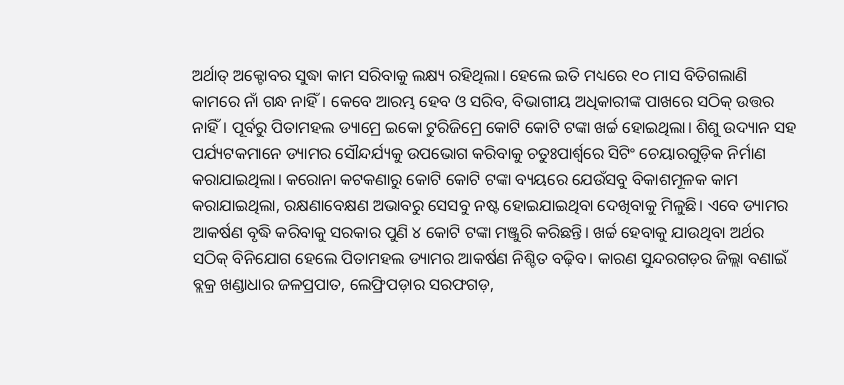ଅର୍ଥାତ୍ ଅକ୍ଟୋବର ସୁଦ୍ଧା କାମ ସରିବାକୁ ଲକ୍ଷ୍ୟ ରହିଥିଲା। ହେଲେ ଇତି ମଧ୍ୟରେ ୧୦ ମାସ ବିତିଗଲାଣି କାମରେ ନାଁ ଗନ୍ଧ ନାହିଁ। କେବେ ଆରମ୍ଭ ହେବ ଓ ସରିବ, ବିଭାଗୀୟ ଅଧିକାରୀଙ୍କ ପାଖରେ ସଠିକ୍ ଉତ୍ତର ନାହିଁ। ପୂର୍ବରୁ ପିତାମହଲ ଡ୍ୟାମ୍ରେ ଇକୋ ଟୁରିଜିମ୍ରେ କୋଟି କୋଟି ଟଙ୍କା ଖର୍ଚ୍ଚ ହୋଇଥିଲା। ଶିଶୁ ଉଦ୍ୟାନ ସହ ପର୍ଯ୍ୟଟକମାନେ ଡ୍ୟାମର ସୌନ୍ଦର୍ଯ୍ୟକୁ ଉପଭୋଗ କରିବାକୁ ଚତୁଃପାର୍ଶ୍ବରେ ସିଟିଂ ଚେୟାରଗୁଡ଼ିକ ନିର୍ମାଣ କରାଯାଇଥିଲା। କରୋନା କଟକଣାରୁ କୋଟି କୋଟି ଟଙ୍କା ବ୍ୟୟରେ ଯେଉଁସବୁ ବିକାଶମୂଳକ କାମ କରାଯାଇଥିଲା, ରକ୍ଷଣାବେକ୍ଷଣ ଅଭାବରୁ ସେସବୁ ନଷ୍ଟ ହୋଇଯାଇଥିବା ଦେଖିବାକୁ ମିଳୁଛି। ଏବେ ଡ୍ୟାମର ଆକର୍ଷଣ ବୃଦ୍ଧି କରିବାକୁ ସରକାର ପୁଣି ୪ କୋଟି ଟଙ୍କା ମଞ୍ଜୁରି କରିଛନ୍ତି। ଖର୍ଚ୍ଚ ହେବାକୁ ଯାଉଥିବା ଅର୍ଥର ସଠିକ୍ ବିନିଯୋଗ ହେଲେ ପିତାମହଲ ଡ୍ୟାମର ଆକର୍ଷଣ ନିଶ୍ଚିତ ବଢ଼ିବ। କାରଣ ସୁନ୍ଦରଗଡ଼ର ଜିଲ୍ଲା ବଣାଇଁ ବ୍ଲକ୍ର ଖଣ୍ଡାଧାର ଜଳପ୍ରପାତ, ଲେଫ୍ରିପଡ଼ାର ସରଫଗଡ଼,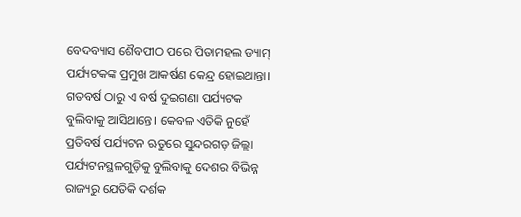ବେଦବ୍ୟାସ ଶୈବପୀଠ ପରେ ପିତାମହଲ ଡ୍ୟାମ୍ ପର୍ଯ୍ୟଟକଙ୍କ ପ୍ରମୁଖ ଆକର୍ଷଣ କେନ୍ଦ୍ର ହୋଇଥାନ୍ତା। ଗତବର୍ଷ ଠାରୁ ଏ ବର୍ଷ ଦୁଇଗଣା ପର୍ଯ୍ୟଟକ ବୁଲିବାକୁ ଆସିଥାନ୍ତେ। କେବଳ ଏତିକି ନୁହେଁ ପ୍ରତିବର୍ଷ ପର୍ଯ୍ୟଟନ ଋତୁରେ ସୁନ୍ଦରଗଡ଼ ଜିଲ୍ଲା ପର୍ଯ୍ୟଟନସ୍ଥଳଗୁଡ଼ିକୁ ବୁଲିବାକୁ ଦେଶର ବିଭିନ୍ନ ରାଜ୍ୟରୁ ଯେତିକି ଦର୍ଶକ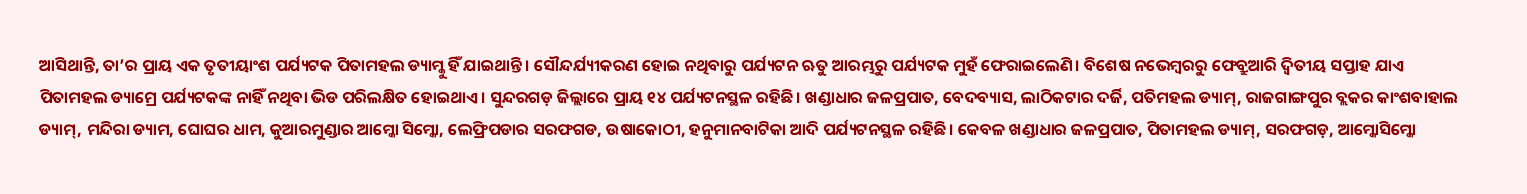ଆସିଥାନ୍ତି, ତା’ର ପ୍ରାୟ ଏକ ତୃତୀୟାଂଶ ପର୍ଯ୍ୟଟକ ପିତାମହଲ ଡ୍ୟାମ୍କୁ ହିଁ ଯାଇଥାନ୍ତି। ସୌନ୍ଦର୍ଯ୍ୟୀକରଣ ହୋଇ ନଥିବାରୁ ପର୍ଯ୍ୟଟନ ଋତୁ ଆରମ୍ଭରୁ ପର୍ଯ୍ୟଟକ ମୁହଁ ଫେରାଇଲେଣି। ବିଶେଷ ନଭେମ୍ବରରୁ ଫେବ୍ରୁଆରି ଦ୍ବିତୀୟ ସପ୍ତାହ ଯାଏ ପିତାମହଲ ଡ୍ୟାମ୍ରେ ପର୍ଯ୍ୟଟକଙ୍କ ନାହିଁ ନଥିବା ଭିଡ ପରିଲକ୍ଷିତ ହୋଇଥାଏ। ସୁନ୍ଦରଗଡ଼ ଜିଲ୍ଲାରେ ପ୍ରାୟ ୧୪ ପର୍ଯ୍ୟଟନସ୍ଥଳ ରହିଛି। ଖଣ୍ଡାଧାର ଜଳପ୍ରପାତ, ବେଦବ୍ୟାସ, ଲାଠିକଟାର ଦର୍ଜି, ପତିମହଲ ଡ୍ୟାମ୍, ରାଜଗାଙ୍ଗପୁର ବ୍ଲକର କାଂଶବାହାଲ ଡ୍ୟାମ୍, ମନ୍ଦିରା ଡ୍ୟାମ, ଘୋଘର ଧାମ, କୁଆରମୁଣ୍ଡାର ଆମ୍କୋ ସିମ୍କୋ, ଲେଫ୍ରିପଡାର ସରଫଗଡ, ଉଷାକୋଠୀ, ହନୁମାନବାଟିକା ଆଦି ପର୍ଯ୍ୟଟନସ୍ଥଳ ରହିଛି। କେବଳ ଖଣ୍ଡାଧାର ଜଳପ୍ରପାତ, ପିତାମହଲ ଡ୍ୟାମ୍, ସରଫଗଡ଼, ଆମ୍କୋସିମ୍କୋ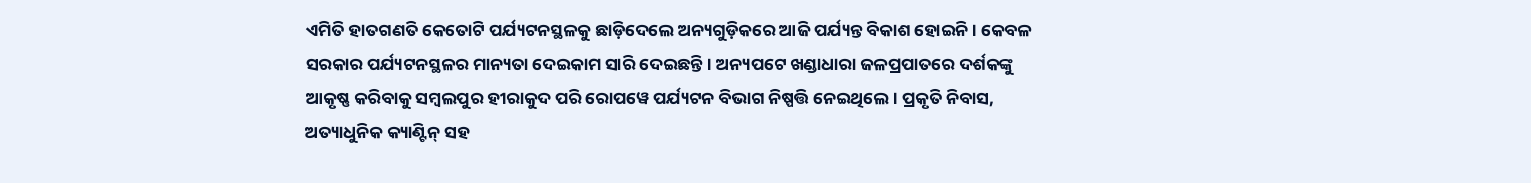ଏମିତି ହାତଗଣତି କେତୋଟି ପର୍ଯ୍ୟଟନସ୍ଥଳକୁ ଛାଡ଼ିଦେଲେ ଅନ୍ୟଗୁଡ଼ିକରେ ଆଜି ପର୍ଯ୍ୟନ୍ତ ବିକାଶ ହୋଇନି। କେବଳ ସରକାର ପର୍ଯ୍ୟଟନସ୍ଥଳର ମାନ୍ୟତା ଦେଇକାମ ସାରି ଦେଇଛନ୍ତି। ଅନ୍ୟପଟେ ଖଣ୍ଡାଧାରା ଜଳପ୍ରପାତରେ ଦର୍ଶକଙ୍କୁ ଆକୃଷ୍ଣ କରିବାକୁ ସମ୍ବଲପୁର ହୀରାକୁଦ ପରି ରୋପୱେ ପର୍ଯ୍ୟଟନ ବିଭାଗ ନିଷ୍ପତ୍ତି ନେଇଥିଲେ। ପ୍ରକୃତି ନିବାସ, ଅତ୍ୟାଧୁନିକ କ୍ୟାଣ୍ଟିନ୍ ସହ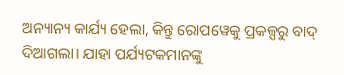ଅନ୍ୟାନ୍ୟ କାର୍ଯ୍ୟ ହେଲା, କିନ୍ତୁ ରୋପୱେକୁ ପ୍ରକଳ୍ପରୁ ବାଦ୍ ଦିଆଗଲା। ଯାହା ପର୍ଯ୍ୟଟକମାନଙ୍କୁ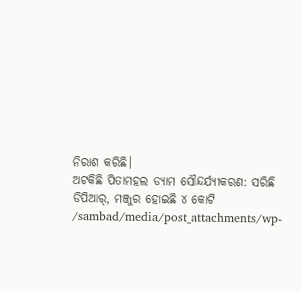ନିରାଶ କରିଛି।
ଅଟକିଛି ପିତାମହଲ ଡ୍ୟାମ ସୌନ୍ଦର୍ଯ୍ୟୀକରଣ: ସରିଛି ଡିପିଆର୍, ମଞ୍ଜୁର ହୋଇଛି ୪ କୋଟି
/sambad/media/post_attachments/wp-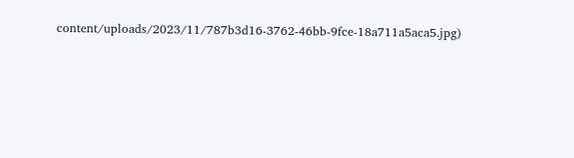content/uploads/2023/11/787b3d16-3762-46bb-9fce-18a711a5aca5.jpg)